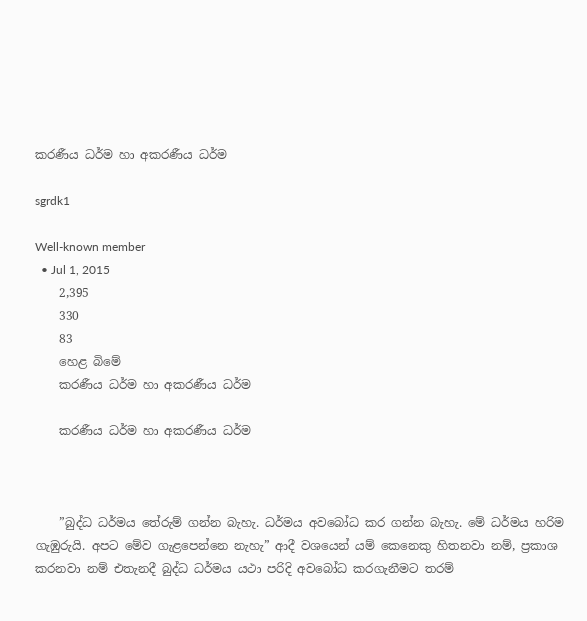කරණීය ධර්ම හා අකරණීය ධර්ම

sgrdk1

Well-known member
  • Jul 1, 2015
    2,395
    330
    83
    හෙළ බිමේ
    කරණීය ධර්ම හා අකරණීය ධර්ම

    කරණීය ධර්ම හා අකරණීය ධර්ම



    ”බුද්ධ ධර්මය තේරුම් ගන්න බැහැ. ධර්මය අවබෝධ කර ගන්න බැහැ. මේ ධර්මය හරිම ගැඹුරුයි. අපට මේව ගැළපෙන්නෙ නැහැ” ආදී වශයෙන් යම් කෙනෙකු හිතනවා නම්, ප්‍රකාශ කරනවා නම් එතැනදී බුද්ධ ධර්මය යථා පරිදි අවබෝධ කරගැනීමට තරම්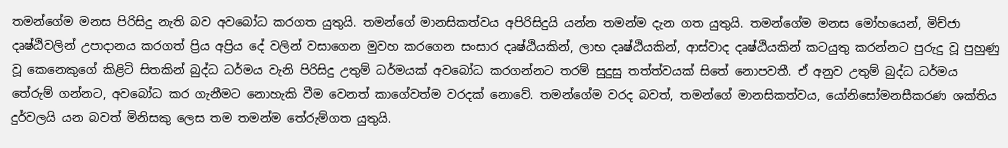තමන්ගේම මනස පිරිසිදු නැති බව අවබෝධ කරගත යුතුයි. තමන්ගේ මානසිකත්වය අපිරිසිදුයි යන්න තමන්ම දැන ගත යුතුයි. තමන්ගේම මනස මෝහයෙන්, මිච්ජා දෘෂ්ඨිවලින් උපාදානය කරගත් ප්‍රිය අප්‍රිය දේ වලින් වසාගෙන මුවහ කරගෙන සංසාර දෘෂ්ඨියකින්, ලාභ දෘෂ්ඨියකින්, ආස්වාද දෘෂ්ඨියකින් කටයුතු කරන්නට පුරුදු වූ පුහුණු වූ කෙනෙකුගේ කිළිටි සිතකින් බුද්ධ ධර්මය වැනි පිරිසිදු උතුම් ධර්මයක් අවබෝධ කරගන්නට තරම් සුදුසු තත්ත්වයක් සිතේ නොපවතී. ඒ අනුව උතුම් බුද්ධ ධර්මය තේරුම් ගන්නට, අවබෝධ කර ගැනීමට නොහැකි වීම වෙනත් කාගේවත්ම වරදක් නොවේ. තමන්ගේම වරද බවත්, තමන්ගේ මානසිකත්වය, යෝනිසෝමනසීකරණ ශක්තිය දුර්වලයි යන බවත් මිනිසකු ලෙස තම තමන්ම තේරුම්ගත යුතුයි.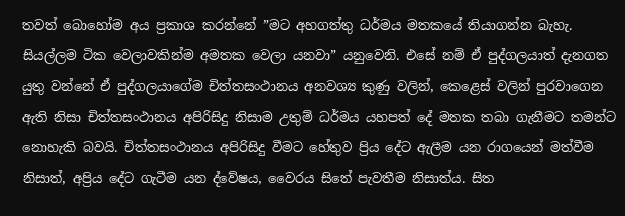තවත් බොහෝම අය ප්‍රකාශ කරන්නේ ”මට අහගත්තු ධර්මය මතකයේ තියාගන්න බැහැ. සියල්ලම ටික වෙලාවකින්ම අමතක වෙලා යනවා” යනුවෙනි. එසේ නම් ඒ පුද්ගලයාත් දැනගත යුතු වන්නේ ඒ පුද්ගලයාගේම චිත්තසංථානය අනවශ්‍ය කුණු වලින්, කෙළෙස් වලින් පුරවාගෙන ඇති නිසා චිත්තසංථානය අපිරිසිදු නිසාම උතුම් ධර්මය යහපත් දේ මතක තබා ගැනීමට තමන්ට නොහැකි බවයි. චිත්තසංථානය අපිරිසිදු වීමට හේතුව ප්‍රිය දේට ඇලීම යන රාගයෙන් මත්වීම නිසාත්, අප්‍රිය දේට ගැටීම යන ද්වේෂය, වෛරය සිතේ පැවතීම නිසාත්ය. සිත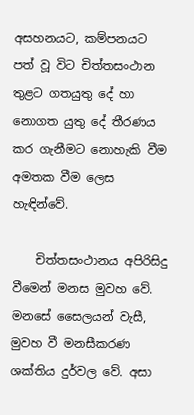අසහනයට, කම්පනයට පත් වූ විට චිත්තසංථාන තුළට ගතයුතු දේ හා නොගත යුතු දේ තීරණය කර ගැනීමට නොහැකි වීම අමතක වීම ලෙස හැඳින්වේ.

    චිත්තසංථානය අපිරිසිදු වීමෙන් මනස මුවහ වේ. මනසේ සෛලයන් වැසී, මුවහ වී මනසීකරණ ශක්තිය දුර්වල වේ. අසා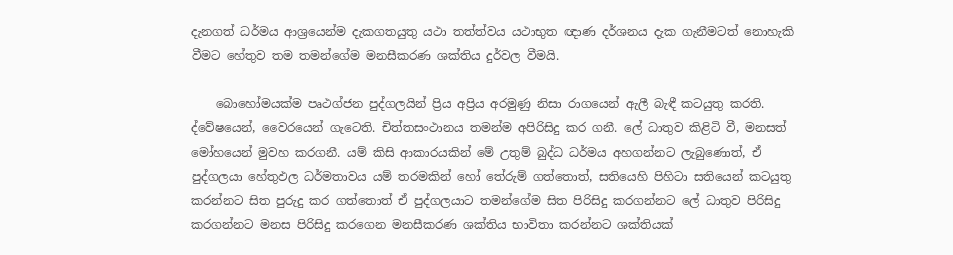දැනගත් ධර්මය ආශ්‍රයෙන්ම දැකගතයුතු යථා තත්ත්වය යථාභුත ඥාණ දර්ශනය දැක ගැනීමටත් නොහැකි වීමට හේතුව තම තමන්ගේම මනසීකරණ ශක්තිය දුර්වල වීමයි.

    බොහෝමයක්ම පෘථග්ජන පුද්ගලයින් ප්‍රිය අප්‍රිය අරමුණු නිසා රාගයෙන් ඇලී බැඳී කටයුතු කරති. ද්වේෂයෙන්, වෛරයෙන් ගැටෙති. චිත්තසංථානය තමන්ම අපිරිසිදු කර ගනී. ලේ ධාතුව කිළිටි වී, මනසත් මෝහයෙන් මුවහ කරගනී. යම් කිසි ආකාරයකින් මේ උතුම් බුද්ධ ධර්මය අහගන්නට ලැබුණොත්, ඒ පුද්ගලයා හේතුඵල ධර්මතාවය යම් තරමකින් හෝ තේරුම් ගත්තොත්, සතියෙහි පිහිටා සතියෙන් කටයුතු කරන්නට සිත පුරුදු කර ගත්තොත් ඒ පුද්ගලයාට තමන්ගේම සිත පිරිසිදු කරගන්නට ලේ ධාතුව පිරිසිදු කරගන්නට මනස පිරිසිදු කරගෙන මනසීකරණ ශක්තිය භාවිතා කරන්නට ශක්තියක්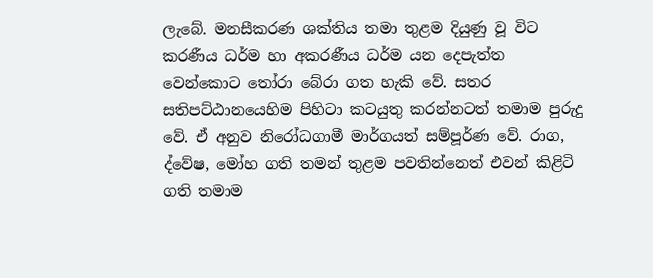ලැබේ. මනසීකරණ ශක්තිය තමා තුළම දියුණු වූ විට කරණීය ධර්ම හා අකරණීය ධර්ම යන දෙපැත්ත වෙන්කොට තෝරා බේරා ගත හැකි වේ. සතර සතිපට්ඨානයෙහිම පිහිටා කටයුතු කරන්නටත් තමාම පුරුදු වේ. ඒ අනුව නිරෝධගාමී මාර්ගයත් සම්පූර්ණ වේ. රාග, ද්වේෂ, මෝහ ගති තමන් තුළම පවතින්නෙත් එවන් කිළිටි ගති තමාම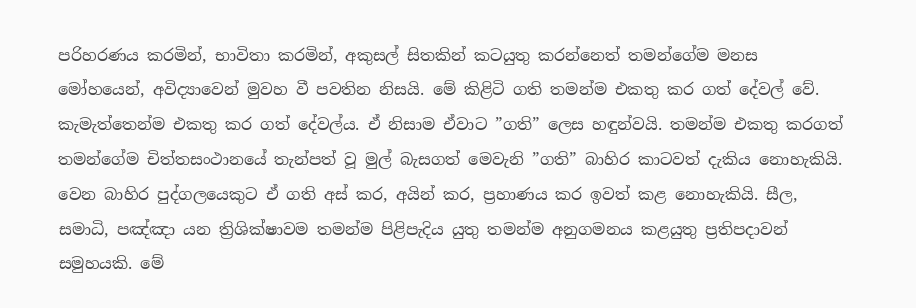පරිහරණය කරමින්, භාවිතා කරමින්, අකුසල් සිතකින් කටයුතු කරන්නෙත් තමන්ගේම මනස මෝහයෙන්, අවිද්‍යාවෙන් මුවහ වී පවතින නිසයි. මේ කිළිටි ගති තමන්ම එකතු කර ගත් දේවල් වේ. කැමැත්තෙන්ම එකතු කර ගත් දේවල්ය. ඒ නිසාම ඒවාට ”ගති” ලෙස හඳුන්වයි. තමන්ම එකතු කරගත් තමන්ගේම චිත්තසංථානයේ තැන්පත් වූ මුල් බැසගත් මෙවැනි ”ගති” බාහිර කාටවත් දැකිය නොහැකියි. වෙන බාහිර පුද්ගලයෙකුට ඒ ගති අස් කර, අයින් කර, ප්‍රහාණය කර ඉවත් කළ නොහැකියි. සීල, සමාධි, පඤ්ඤා යන ත්‍රිශික්ෂාවම තමන්ම පිළිපැදිය යුතු තමන්ම අනුගමනය කළයුතු ප්‍රතිපදාවන් සමුහයකි. මේ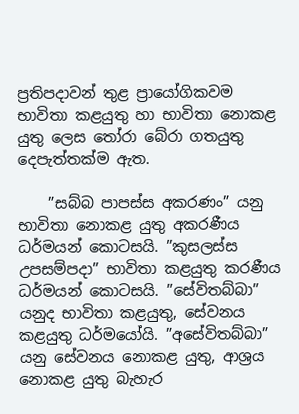ප්‍රතිපදාවන් තුළ ප්‍රායෝගිකවම භාවිතා කළයුතු හා භාවිතා නොකළ යුතු ලෙස තෝරා බේරා ගතයුතු දෙපැත්තක්ම ඇත.

    ”සබ්බ පාපස්ස අකරණං” යනු භාවිතා නොකළ යුතු අකරණීය ධර්මයන් කොටසයි. ”කුසලස්ස උපසම්පදා” භාවිතා කළයුතු කරණීය ධර්මයන් කොටසයි. ”සේවිතබ්බා” යනුද භාවිතා කළයුතු, සේවනය කළයුතු ධර්මයෝයි. ”අසේවිතබ්බා” යනු සේවනය නොකළ යුතු, ආශ්‍රය නොකළ යුතු බැහැර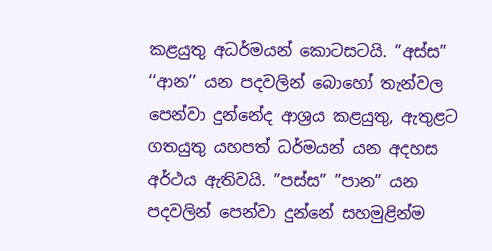කළයුතු අධර්මයන් කොටසටයි. ”අස්ස” ‘‘ආන’’ යන පදවලින් බොහෝ තැන්වල පෙන්වා දුන්නේද ආශ්‍රය කළයුතු, ඇතුළට ගතයුතු යහපත් ධර්මයන් යන අදහස අර්ථය ඇතිවයි. ”පස්ස” ”පාන” යන පදවලින් පෙන්වා දුන්නේ සහමුළින්ම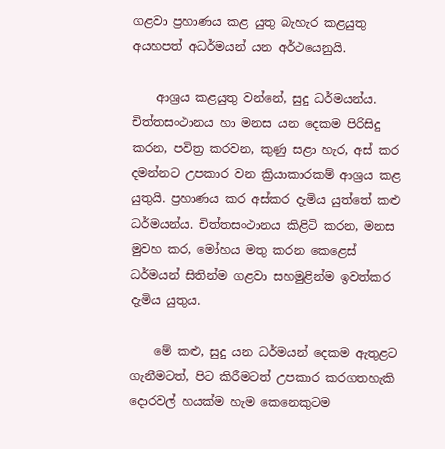ගළවා ප්‍රහාණය කළ යුතු බැහැර කළයුතු අයහපත් අධර්මයන් යන අර්ථයෙනුයි.

    ආශ්‍රය කළයුතු වන්නේ, සුදු ධර්මයන්ය. චිත්තසංථානය හා මනස යන දෙකම පිරිසිදු කරන, පවිත්‍ර කරවන, කුණු සළා හැර, අස් කර දමන්නට උපකාර වන ක්‍රියාකාරකම් ආශ්‍රය කළ යුතුයි. ප්‍රහාණය කර අස්කර දැමිය යුත්තේ කළු ධර්මයන්ය. චිත්තසංථානය කිළිටි කරන, මනස මුවහ කර, මෝහය මතු කරන කෙළෙස් ධර්මයන් සිතින්ම ගළවා සහමුළින්ම ඉවත්කර දැමිය යුතුය.

    මේ කළු, සුදු යන ධර්මයන් දෙකම ඇතුළට ගැනීමටත්, පිට කිරීමටත් උපකාර කරගතහැකි දොරවල් හයක්ම හැම කෙනෙකුටම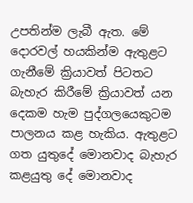උපතින්ම ලැබී ඇත. මේ දොරවල් හයකින්ම ඇතුළට ගැනීමේ ක්‍රියාවත් පිටතට බැහැර කිරීමේ ක්‍රියාවත් යන දෙකම හැම පුද්ගලයෙකුටම පාලනය කළ හැකිය. ඇතුළට ගත යුතුදේ මොනවාද බැහැර කළයුතු දේ මොනවාද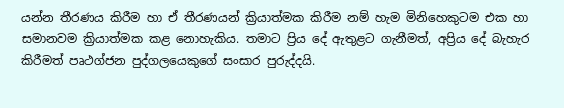යන්න තීරණය කිරීම හා ඒ තීරණයන් ක්‍රියාත්මක කිරීම නම් හැම මිනිහෙකුටම එක හා සමානවම ක්‍රියාත්මක කළ නොහැකිය. තමාට ප්‍රිය දේ ඇතුළට ගැනීමත්, අප්‍රිය දේ බැහැර කිරීමත් පෘථග්ජන පුද්ගලයෙකුගේ සංසාර පුරුද්දයි.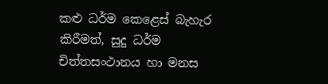කළු ධර්ම කෙළෙස් බැහැර කිරීමත්, සුදු ධර්ම චිත්තසංථානය හා මනස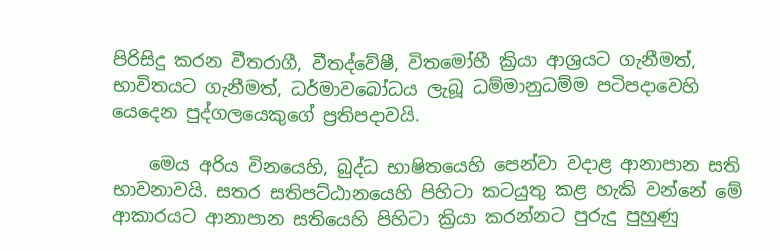පිරිසිදු කරන වීතරාගී, වීතද්වේෂී, විතමෝහී ක්‍රියා ආශ්‍රයට ගැනීමත්, භාවිතයට ගැනීමත්, ධර්මාවබෝධය ලැබූ ධම්මානුධම්ම පටිපදාවෙහි යෙදෙන පුද්ගලයෙකුගේ ප්‍රතිපදාවයි.

    මෙය අරිය විනයෙහි, බුද්ධ භාෂිතයෙහි පෙන්වා වදාළ ආනාපාන සති භාවනාවයි. සතර සතිපට්ඨානයෙහි පිහිටා කටයුතු කළ හැකි වන්නේ මේ ආකාරයට ආනාපාන සතියෙහි පිහිටා ක්‍රියා කරන්නට පුරුදු පුහුණු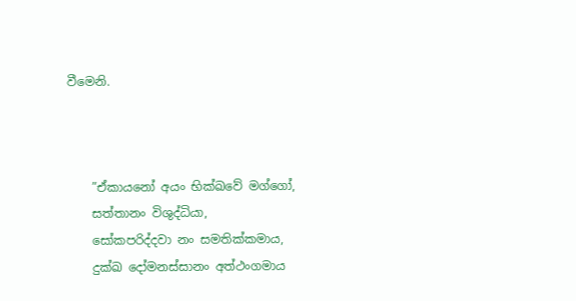වීමෙනි.



    ”ඒකායනෝ අයං භික්ඛවේ මග්ගෝ,
    සත්තානං විශුද්ධියා,
    සෝකපරිද්දවා නං සමතික්කමාය,
    දුක්ඛ දෝමනස්සානං අත්ථංගමාය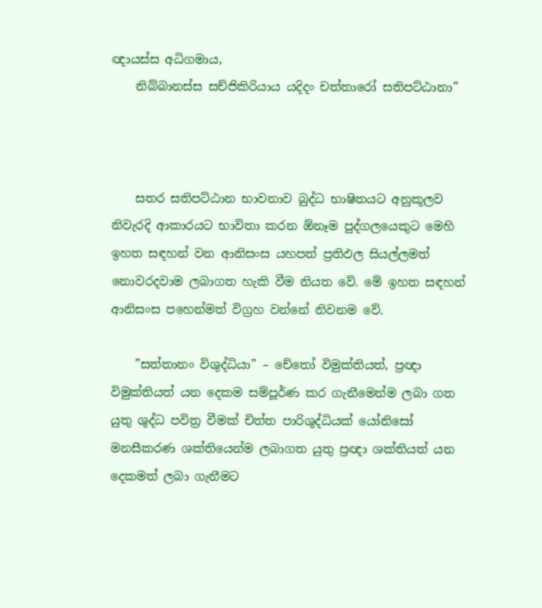ඥායස්ස අධිගමාය,
    නිබ්බානස්ස සච්ජිකිරියාය යදිදං චත්තාරෝ සතිපට්ඨානා”



    සතර සතිපට්ඨාන භාවනාව බුද්ධ භාෂිතයට අනුකූලව නිවැරදි ආකාරයට භාවිතා කරන ඕනෑම පුද්ගලයෙකුට මෙහි ඉහත සඳහන් වන ආනිසංස යහපත් ප්‍රතිඵල සියල්ලමත් නොවරදවාම ලබාගත හැකි වීම නියත වේ. මේ ඉහත සඳහන් ආනිසංස පහෙන්මත් විග්‍රහ වන්නේ නිවනම වේ.

    ”සත්තානං විශුද්ධියා” – චේතෝ විමුක්තියත්, ප්‍රඥා විමුක්තියත් යන දෙකම සම්පූර්ණ කර ගැනීමෙන්ම ලබා ගත යුතු ශුද්ධ පවිත්‍ර වීමක් චිත්ත පාරිශුද්ධියක් යෝනිසෝ මනසීකරණ ශක්තියෙන්ම ලබාගත යුතු ප්‍රඥා ශක්තියත් යන දෙකමත් ලබා ගැනීමට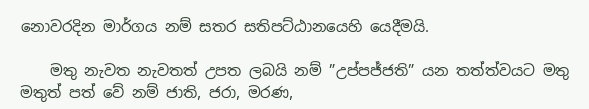නොවරදින මාර්ගය නම් සතර සතිපට්ඨානයෙහි යෙදීමයි.

    මතු නැවත නැවතත් උපත ලබයි නම් ”උප්පජ්ජති” යන තත්ත්වයට මතු මතුත් පත් වේ නම් ජාති, ජරා, මරණ,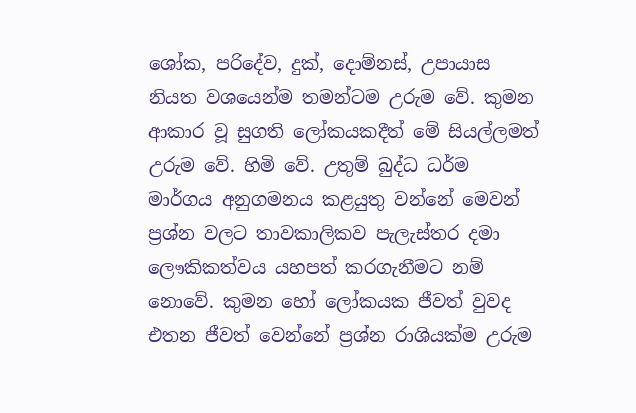ශෝක, පරිදේව, දුක්, දොම්නස්, උපායාස නියත වශයෙන්ම තමන්ටම උරුම වේ. කුමන ආකාර වූ සුගති ලෝකයකදීත් මේ සියල්ලමත් උරුම වේ. හිමි වේ. උතුම් බුද්ධ ධර්ම මාර්ගය අනුගමනය කළයුතු වන්නේ මෙවන් ප්‍රශ්න වලට තාවකාලිකව පැලැස්තර දමා ලෞකිකත්වය යහපත් කරගැනීමට නම් නොවේ. කුමන හෝ ලෝකයක ජීවත් වුවද එතන ජීවත් වෙන්නේ ප්‍රශ්න රාශියක්ම උරුම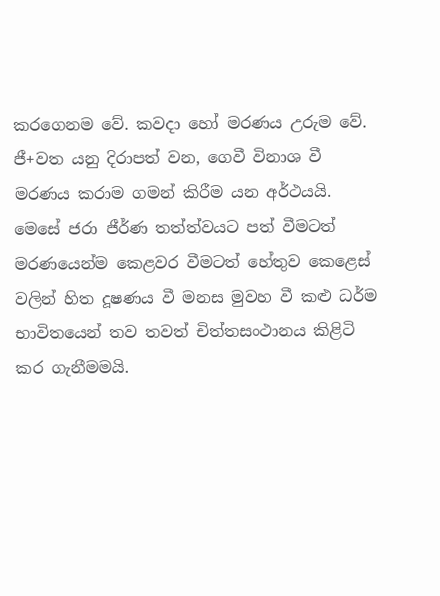කරගෙනම වේ. කවදා හෝ මරණය උරුම වේ. ජී+වත යනු දිරාපත් වන, ගෙවී විනාශ වී මරණය කරාම ගමන් කිරීම යන අර්ථයයි. මෙසේ ජරා ජීර්ණ තත්ත්වයට පත් වීමටත් මරණයෙන්ම කෙළවර වීමටත් හේතුව කෙළෙස් වලින් හිත දූෂණය වී මනස මුවහ වී කළු ධර්ම භාවිතයෙන් තව තවත් චිත්තසංථානය කිළිටි කර ගැනීමමයි.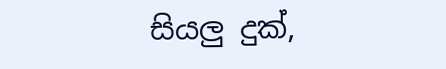සියලු දුක්,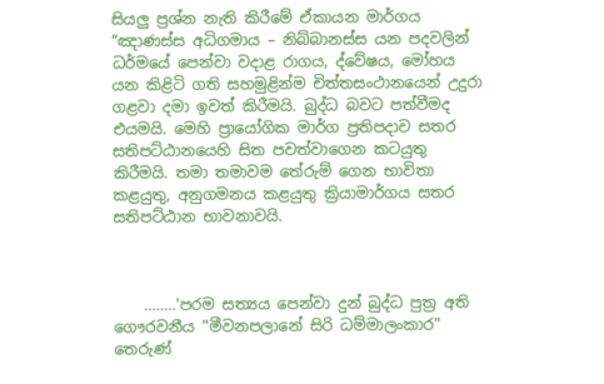සියලු ප්‍රශ්න නැති කිරීමේ ඒකායන මාර්ගය ”ඤාණස්ස අධිගමාය – නිබ්බානස්ස යන පදවලින් ධර්මයේ පෙන්වා වදාළ රාගය, ද්වේෂය, මෝහය යන කිළිටි ගති සහමුළින්ම චිත්තසංථානයෙන් උදුරා ගළවා දමා ඉවත් කිරීමයි. බුද්ධ බවට පත්වීමද එයමයි. මෙහි ප්‍රායෝගික මාර්ග ප්‍රතිපදාව සතර සතිපට්ඨානයෙහි සිත පවත්වාගෙන කටයුතු කිරීමයි. තමා තමාවම තේරුම් ගෙන භාවිතා කළයුතු, අනුගමනය කළයුතු ක්‍රියාමාර්ගය සතර සතිපට්ඨාන භාවනාවයි.



    ........'පරම සත්‍යය පෙන්වා දුන් බුද්ධ පුත්‍ර අති ගෞරවනීය ''මීවනපලානේ සිරි ධම්මාලංකාර'' තෙරුණ්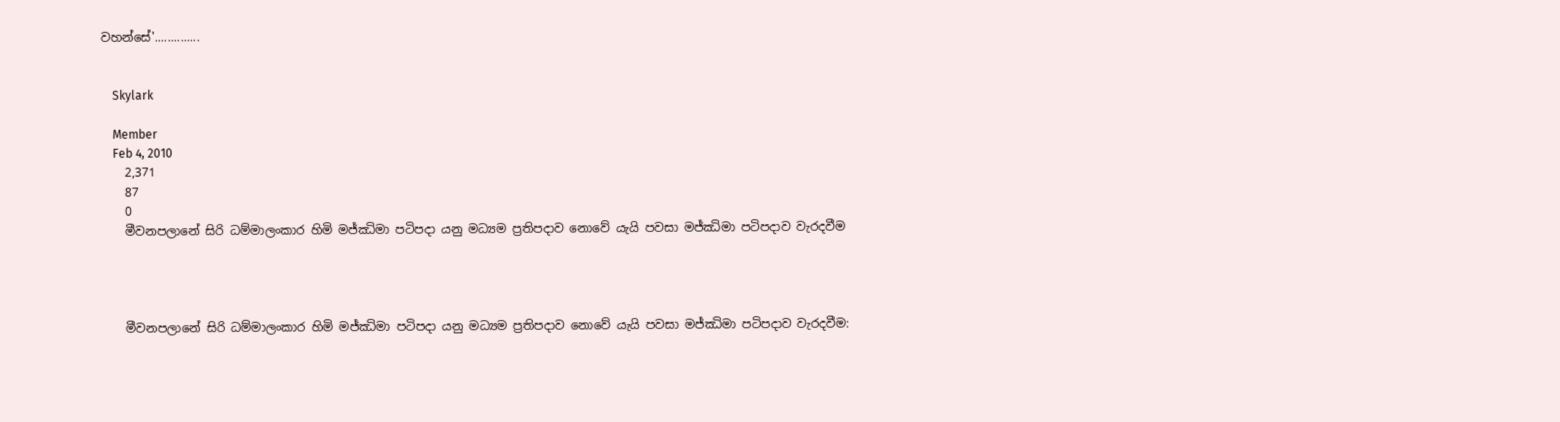වහන්සේ'..............


    Skylark

    Member
    Feb 4, 2010
    2,371
    87
    0
    මීවනපලානේ සිරි ධම්මාලංකාර හිමි මජ්ඣිමා පටිපදා යනු මධ්‍යම ප්‍රතිපදාව නොවේ යැයි පවසා මජ්ඣිමා පටිපදාව වැරදවීම




    මීවනපලානේ සිරි ධම්මාලංකාර හිමි මජ්ඣිමා පටිපදා යනු මධ්‍යම ප්‍රතිපදාව නොවේ යැයි පවසා මජ්ඣිමා පටිපදාව වැරදවීම: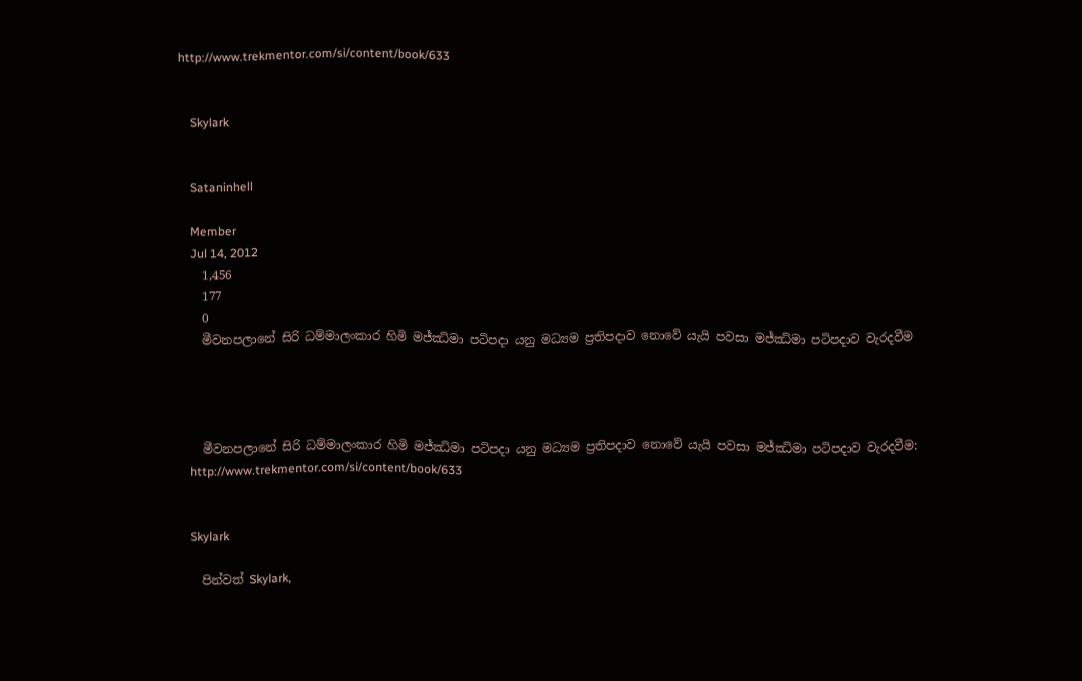http://www.trekmentor.com/si/content/book/633


    Skylark


    Sataninhell

    Member
    Jul 14, 2012
    1,456
    177
    0
    මීවනපලානේ සිරි ධම්මාලංකාර හිමි මජ්ඣිමා පටිපදා යනු මධ්‍යම ප්‍රතිපදාව නොවේ යැයි පවසා මජ්ඣිමා පටිපදාව වැරදවීම




    මීවනපලානේ සිරි ධම්මාලංකාර හිමි මජ්ඣිමා පටිපදා යනු මධ්‍යම ප්‍රතිපදාව නොවේ යැයි පවසා මජ්ඣිමා පටිපදාව වැරදවීම:
    http://www.trekmentor.com/si/content/book/633


    Skylark

    පින්වත් Skylark,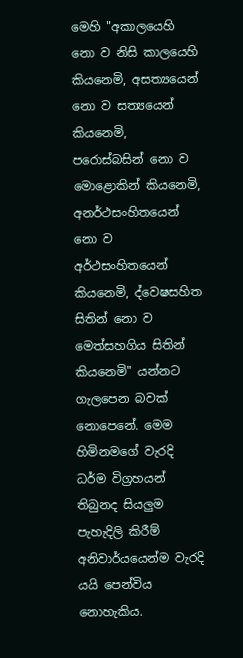මෙහි "අකාලයෙහි නො ව නිසි කාලයෙහි කියනෙමි, අසත්‍යයෙන් නො ව සත්‍යයෙන් කියනෙමි, පරොස්බසින් නො ව මොළොකින් කියනෙමි, අනර්ථසංහිතයෙන් නො ව අර්ථසංහිතයෙන් කියනෙමි, ද්වෙෂසහිත සිතින් නො ව මෙත්සහගිය සිතින් කියනෙමි" යන්නට ගැලපෙන බවක් නොපෙනේ. මෙම හිමිනමගේ වැරදි ධර්ම විග්‍රහයන් තිබුනද සියලුම පැහැදිලි කිරීම් අනිවාර්යයෙන්ම වැරදි යයි පෙන්විය නොහැකිය.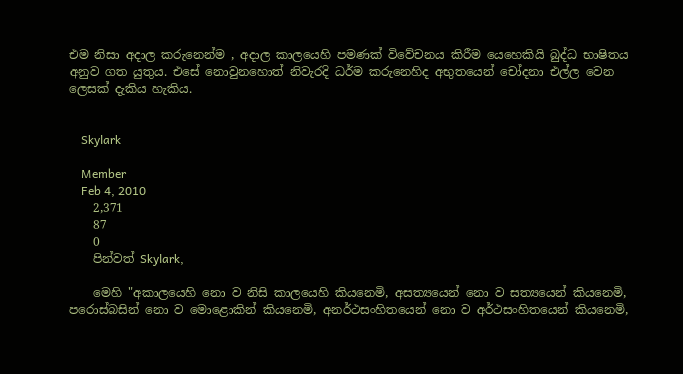එම නිසා අදාල කරුනෙන්ම , අදාල කාලයෙහි පමණක් විවේචනය කිරීම යෙහෙකියි බුද්ධ භාෂිතය අනුව ගත යුතුය. එසේ නොවුනහොත් නිවැරදි ධර්ම කරුනෙහිද අභුතයෙන් චෝදනා එල්ල වෙන ලෙසක් දැකිය හැකිය.


    Skylark

    Member
    Feb 4, 2010
    2,371
    87
    0
    පින්වත් Skylark,

    මෙහි "අකාලයෙහි නො ව නිසි කාලයෙහි කියනෙමි, අසත්‍යයෙන් නො ව සත්‍යයෙන් කියනෙමි, පරොස්බසින් නො ව මොළොකින් කියනෙමි, අනර්ථසංහිතයෙන් නො ව අර්ථසංහිතයෙන් කියනෙමි,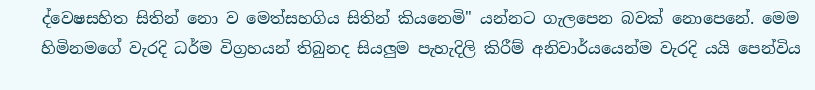ද්වෙෂසහිත සිතින් නො ව මෙත්සහගිය සිතින් කියනෙමි" යන්නට ගැලපෙන බවක් නොපෙනේ. මෙම හිමිනමගේ වැරදි ධර්ම විග්‍රහයන් තිබුනද සියලුම පැහැදිලි කිරීම් අනිවාර්යයෙන්ම වැරදි යයි පෙන්විය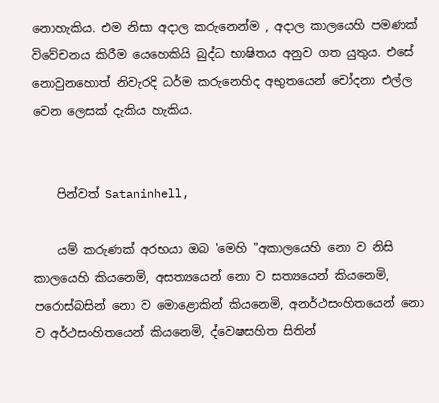නොහැකිය. එම නිසා අදාල කරුනෙන්ම , අදාල කාලයෙහි පමණක් විවේචනය කිරීම යෙහෙකියි බුද්ධ භාෂිතය අනුව ගත යුතුය. එසේ නොවුනහොත් නිවැරදි ධර්ම කරුනෙහිද අභුතයෙන් චෝදනා එල්ල වෙන ලෙසක් දැකිය හැකිය.


    පින්වත් Sataninhell,

    යම් කරුණක් අරභයා ඔබ 'මෙහි "අකාලයෙහි නො ව නිසි කාලයෙහි කියනෙමි, අසත්‍යයෙන් නො ව සත්‍යයෙන් කියනෙමි, පරොස්බසින් නො ව මොළොකින් කියනෙමි, අනර්ථසංහිතයෙන් නො ව අර්ථසංහිතයෙන් කියනෙමි, ද්වෙෂසහිත සිතින්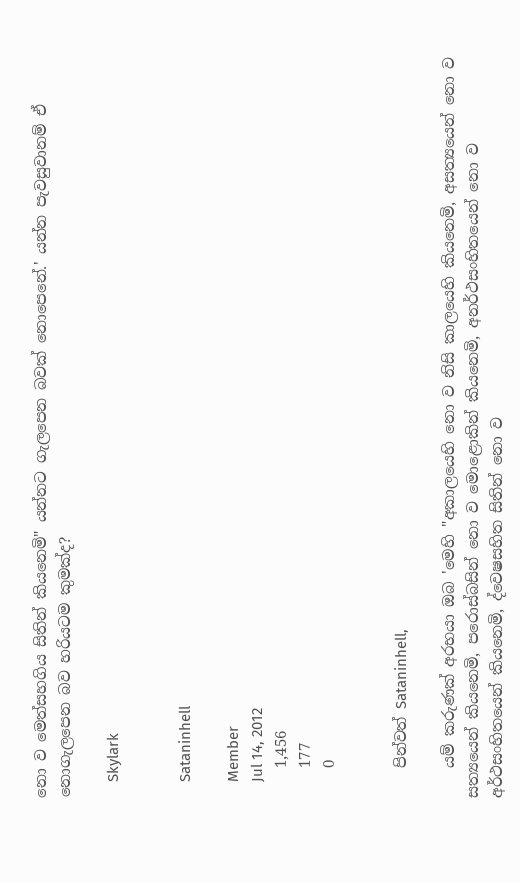නො ව මෙත්සහගිය සිතින් කියනෙමි" යන්නට ගැලපෙන බවක් නොපෙනේ.' යන්න පැවසුවානම් ඒ නොගැලපෙන බව හරියටම කුමක්ද?

    Skylark


    Sataninhell

    Member
    Jul 14, 2012
    1,456
    177
    0


    පින්වත් Sataninhell,

    යම් කරුණක් අරභයා ඔබ 'මෙහි "අකාලයෙහි නො ව නිසි කාලයෙහි කියනෙමි, අසත්‍යයෙන් නො ව සත්‍යයෙන් කියනෙමි, පරොස්බසින් නො ව මොළොකින් කියනෙමි, අනර්ථසංහිතයෙන් නො ව අර්ථසංහිතයෙන් කියනෙමි, ද්වෙෂසහිත සිතින් නො ව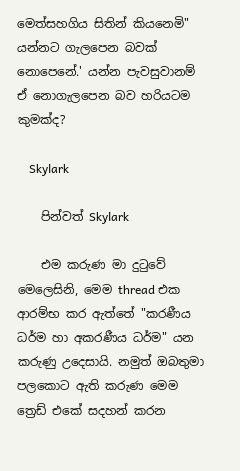මෙත්සහගිය සිතින් කියනෙමි" යන්නට ගැලපෙන බවක් නොපෙනේ.' යන්න පැවසුවානම් ඒ නොගැලපෙන බව හරියටම කුමක්ද?

    Skylark

    පින්වත් Skylark

    එම කරුණ මා දුටුවේ මෙලෙසිනි, මෙම thread එක ආරම්භ කර ඇත්තේ "කරණීය ධර්ම හා අකරණීය ධර්ම" යන කරුණු උදෙසායි. නමුත් ඔබතුමා පලකොට ඇති කරුණ මෙම ත්‍රෙඩ් එකේ සදහන් කරන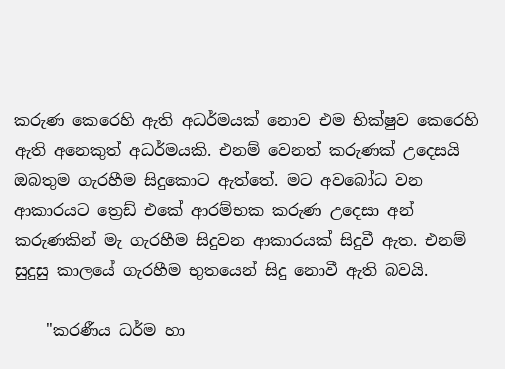කරුණ කෙරෙහි ඇති අධර්මයක් නොව එම භික්ෂුව කෙරෙහි ඇති අනෙකුත් අධර්මයකි. එනම් වෙනත් කරුණක් උදෙසයි ඔබතුම ගැරහීම සිදුකොට ඇත්තේ. මට අවබෝධ වන ආකාරයට ත්‍රෙඩ් එකේ ආරම්භක කරුණ උදෙසා අන් කරුණකින් මැ ගැරහීම සිදුවන ආකාරයක් සිදුවී ඇත. එනම් සුදුසු කාලයේ ගැරහීම භුතයෙන් සිදු නොවී ඇති බවයි.

    "කරණීය ධර්ම හා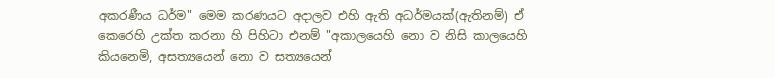අකරණීය ධර්ම" මෙම කරණයට අදාලව එහි ඇති අධර්මයක්(ඇතිනම්) ඒ කෙරෙහි උක්ත කරනා හි පිහිටා එනම් "අකාලයෙහි නො ව නිසි කාලයෙහි කියනෙමි, අසත්‍යයෙන් නො ව සත්‍යයෙන්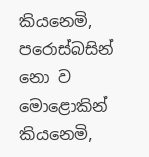කියනෙමි, පරොස්බසින් නො ව මොළොකින් කියනෙමි,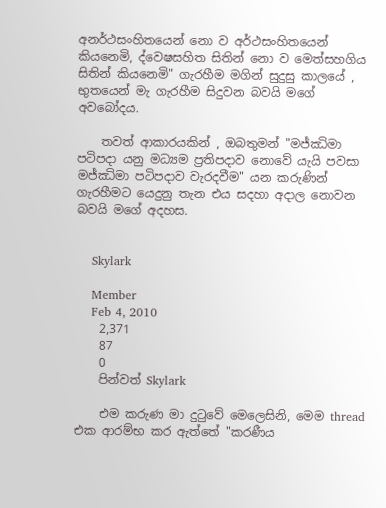අනර්ථසංහිතයෙන් නො ව අර්ථසංහිතයෙන් කියනෙමි, ද්වෙෂසහිත සිතින් නො ව මෙත්සහගිය සිතින් කියනෙමි" ගැරහීම මගින් සුදුසු කාලයේ , භුතයෙන් මැ ගැරහීම සිදුවන බවයි මගේ අවබෝදය.

    තවත් ආකාරයකින් , ඔබතුමන් "මජ්ඣිමා පටිපදා යනු මධ්‍යම ප්‍රතිපදාව නොවේ යැයි පවසා මජ්ඣිමා පටිපදාව වැරදවීම" යන කරුණින් ගැරහීමට යෙදුනු තැන එය සදහා අදාල නොවන බවයි මගේ අදහස.


    Skylark

    Member
    Feb 4, 2010
    2,371
    87
    0
    පින්වත් Skylark

    එම කරුණ මා දුටුවේ මෙලෙසිනි, මෙම thread එක ආරම්භ කර ඇත්තේ "කරණීය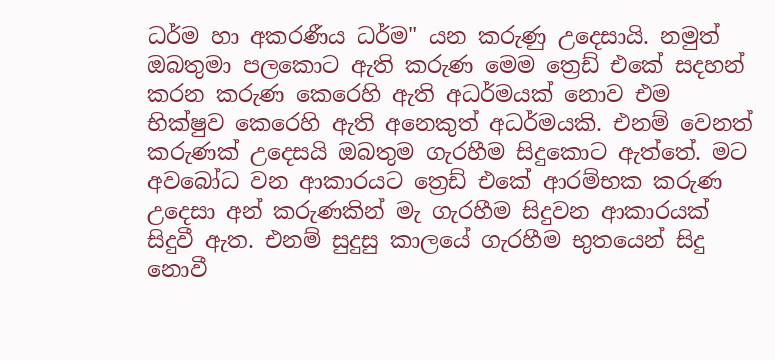ධර්ම හා අකරණීය ධර්ම" යන කරුණු උදෙසායි. නමුත් ඔබතුමා පලකොට ඇති කරුණ මෙම ත්‍රෙඩ් එකේ සදහන් කරන කරුණ කෙරෙහි ඇති අධර්මයක් නොව එම භික්ෂුව කෙරෙහි ඇති අනෙකුත් අධර්මයකි. එනම් වෙනත් කරුණක් උදෙසයි ඔබතුම ගැරහීම සිදුකොට ඇත්තේ. මට අවබෝධ වන ආකාරයට ත්‍රෙඩ් එකේ ආරම්භක කරුණ උදෙසා අන් කරුණකින් මැ ගැරහීම සිදුවන ආකාරයක් සිදුවී ඇත. එනම් සුදුසු කාලයේ ගැරහීම භුතයෙන් සිදු නොවී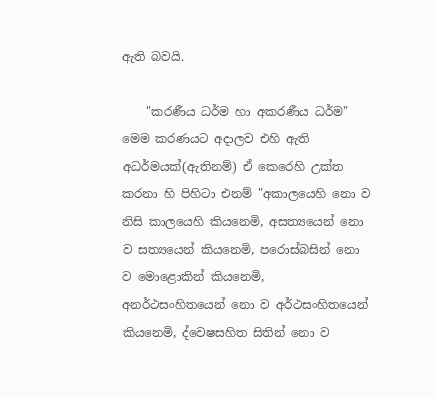ඇති බවයි.

    "කරණීය ධර්ම හා අකරණීය ධර්ම" මෙම කරණයට අදාලව එහි ඇති අධර්මයක්(ඇතිනම්) ඒ කෙරෙහි උක්ත කරනා හි පිහිටා එනම් "අකාලයෙහි නො ව නිසි කාලයෙහි කියනෙමි, අසත්‍යයෙන් නො ව සත්‍යයෙන් කියනෙමි, පරොස්බසින් නො ව මොළොකින් කියනෙමි, අනර්ථසංහිතයෙන් නො ව අර්ථසංහිතයෙන් කියනෙමි, ද්වෙෂසහිත සිතින් නො ව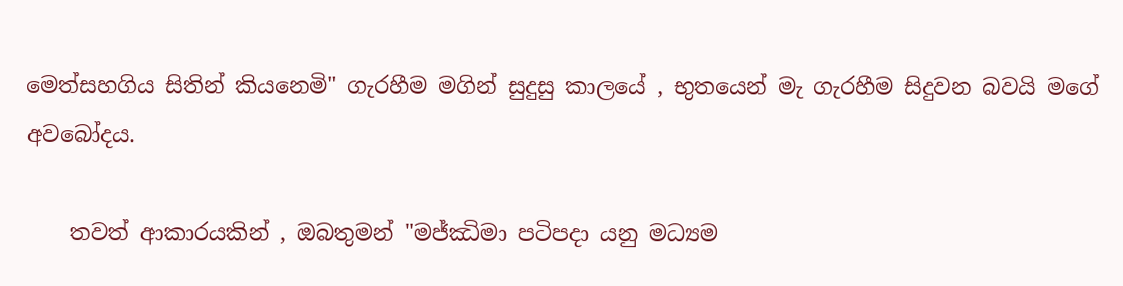මෙත්සහගිය සිතින් කියනෙමි" ගැරහීම මගින් සුදුසු කාලයේ , භුතයෙන් මැ ගැරහීම සිදුවන බවයි මගේ අවබෝදය.

    තවත් ආකාරයකින් , ඔබතුමන් "මජ්ඣිමා පටිපදා යනු මධ්‍යම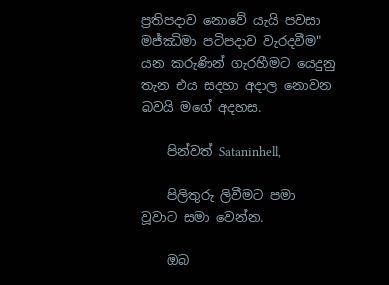ප්‍රතිපදාව නොවේ යැයි පවසා මජ්ඣිමා පටිපදාව වැරදවීම" යන කරුණින් ගැරහීමට යෙදුනු තැන එය සදහා අදාල නොවන බවයි මගේ අදහස.

    පින්වත් Sataninhell,

    පිලිතුරු ලිවීමට පමා වූවාට සමා වෙන්න.

    ඔබ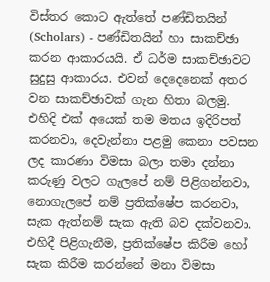විස්තර කොට ඇත්තේ පණ්ඩිතයින් (Scholars) - පණ්ඩිතයින් හා සාකච්ඡා කරන ආකාරයයි. ඒ ධර්ම සාකච්ඡාවට සුදුසු ආකාරය. එවන් දෙදෙනෙක් අතර වන සාකච්ඡාවක් ගැන හිතා බලමු. එහිදි එක් අයෙක් තම මතය ඉදිරිපත් කරනවා, දෙවැන්නා පළමු කෙනා පවසන ලද කාරණා විමසා බලා තමා දන්නා කරුණු වලට ගැලපේ නම් පිළිගන්නවා, නොගැලපේ නම් ප්‍රතික්ෂේප කරනවා, සැක ඇත්නම් සැක ඇති බව දක්වනවා. එහිදී පිළිගැනීම, ප්‍රතික්ෂේප කිරීම හෝ සැක කිරීම කරන්නේ මනා විමසා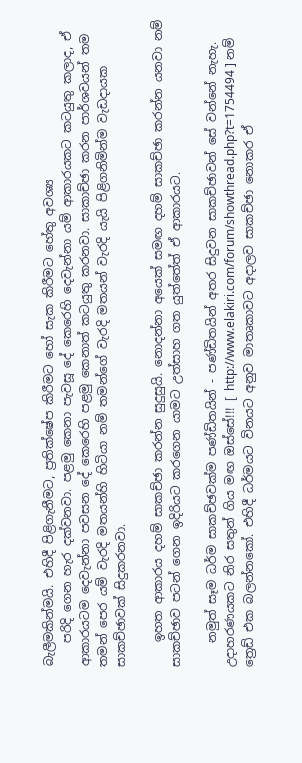බැලීමකින්මයි. එහිදී පිළිගැනීමට, ප්‍රතික්ෂේප කිරීමට හෝ සැක කිරීමට හේතු අවශ්‍ය
    පරිදි ගෙන හැර දක්වනවා. පළමු කෙනා පැවසූ දේ කෙරෙහි දෙවැන්නා යම් ආකාරයකට කටයුතු කලාද, ඒ ආකාරයටම දෙවැන්නා පවසන දේ කෙරෙහි පළමු කෙනාත් කටයුතු කරනවා. සාකාච්ඡා කරන පාර්ශවයන් තම තමන් පෙර යම් වැරදි මතයන්හි හිටියා නම් තමන්ගේ වැරදි මතයන් වැරදි යැයි පිළිගනිමින්ම වැඩදායක සාකච්ඡාවක් සිදුකරනවා.

    ඉහත ආකාරය දහම් සාකච්ඡා කරන්න සුදුසුයි. නොදන්නා අයෙක් සමඟ දහම් සාකච්ඡා කරන්න යනවා නම් සාකච්ඡාව පටන් ගෙන ඉදිරියට කරගෙන යාමට උත්සාහ ගත යුත්තේත් ඒ ආකාරයට.

    නමුත් සෑම ධර්ම සාකච්ඡවක්ම පණ්ඩිතයින් - පණ්ඩිතයින් අතර සිදුවන සාකච්ඡාවන් සේ වන්නේ නැහැ. උදාහරණයකට නිර සතුන් ගිය මඟ ඔස්සේ!!! [ http://www.elakiri.com/forum/showthread.php?t=1754494 ] නම් ත්‍රෙඩ් එක බලන්නකෝ. එහිදී ධර්මයට විනයට අනුව මාතෘකාවට අදාලව සාකච්ඡා නොකර ඒ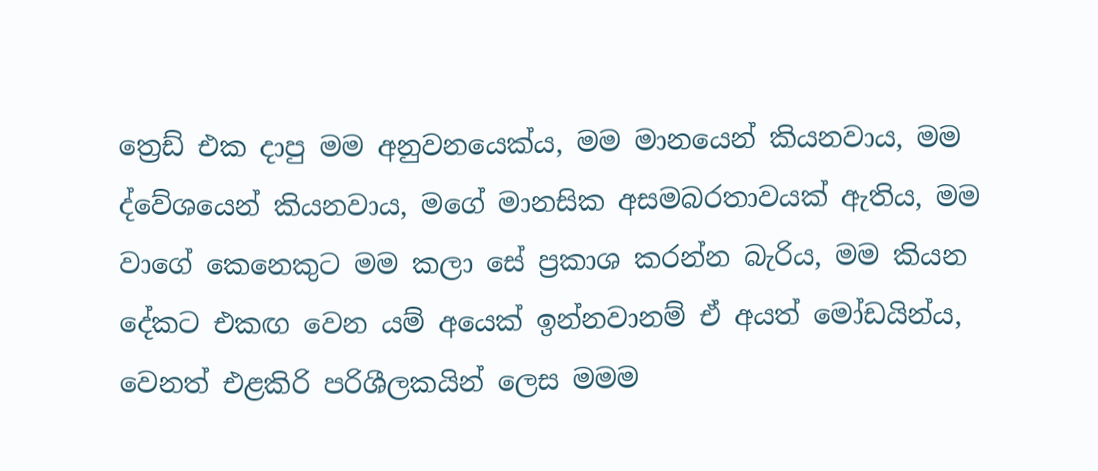ත්‍රෙඩ් එක දාපු මම අනුවනයෙක්ය, මම මානයෙන් කියනවාය, මම ද්වේශයෙන් කියනවාය, මගේ මානසික අසමබරතාවයක් ඇතිය, මම වාගේ කෙනෙකුට මම කලා සේ ප්‍රකාශ කරන්න බැරිය, මම කියන දේකට එකඟ වෙන යම් අයෙක් ඉන්නවානම් ඒ අයත් මෝඩයින්ය, වෙනත් එළකිරි පරිශීලකයින් ලෙස මමම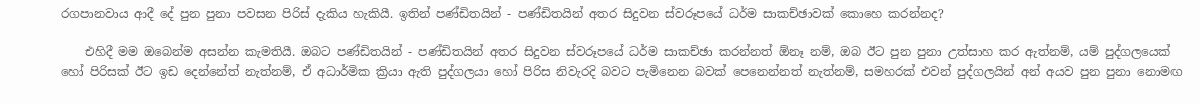රගපානවාය ආදී දේ පුන පුනා පවසන පිරිස් දැකිය හැකියී. ඉතින් පණ්ඩිතයින් - පණ්ඩිතයින් අතර සිදුවන ස්වරූපයේ ධර්ම සාකච්ඡාවක් කොහෙ කරන්නද?

    එහිදී මම ඔබෙන්ම අසන්න කැමතියී. ඔබට පණ්ඩිතයින් - පණ්ඩිතයින් අතර සිදුවන ස්වරූපයේ ධර්ම සාකච්ඡා කරන්නත් ඕනෑ නම්, ඔබ ඊට පුන පුනා උත්සාහ කර ඇත්නම්, යම් පුද්ගලයෙක් හෝ පිරිසක් ඊට ඉඩ දෙන්නේත් නැත්නම්, ඒ අධාර්මික ක්‍රියා ඇති පුද්ගලයා හෝ පිරිස නිවැරදි බවට පැමිනෙන බවක් පෙනෙන්නත් නැත්නම්, සමහරක් එවන් පුද්ගලයින් අන් අයව පුන පුනා නොමඟ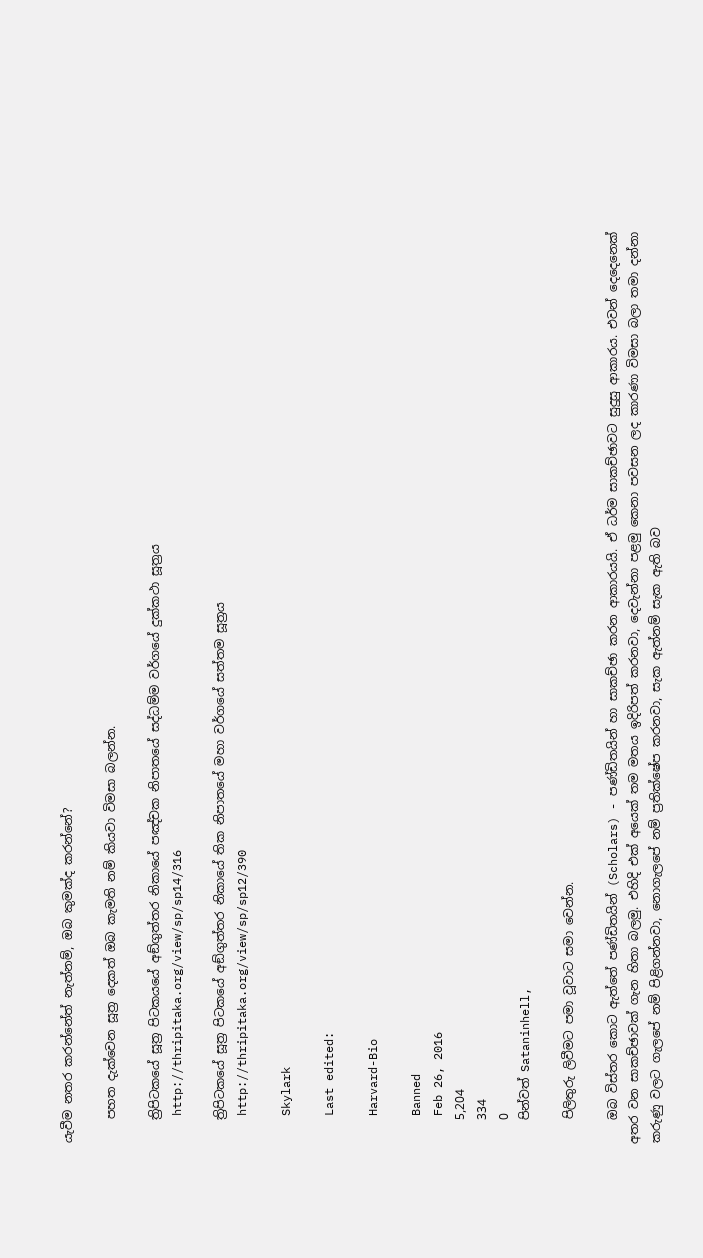යැවීම නතර කරන්නේත් නැත්නම්, ඔබ කුමක්ද කරන්නේ?

    පහත දැක්වෙන සූත්‍ර දෙකත් ඔබ කැමති නම් කියවා විමසා බලන්න.

    ත්‍රිපිටකයේ සූත්‍ර පිටකයයේ අඞ්‌ගුත්‌තර නිකායේ පඤ්චක නිපාතයේ සද්‌ධම්‌ම වර්ගයේ දුක්‌කථා සූත්‍රය
    http://thripitaka.org/view/sp/sp14/316

    ත්‍රිපිටකයේ සූත්‍ර පිටකයේ අඞ්‌ගුත්‌තර නිකායේ තික නිපාතයේ මහා වර්ගයේ සත්තම සූත්‍රය
    http://thripitaka.org/view/sp/sp12/390

    Skylark

    Last edited:

    Harvard-Bio

    Banned
    Feb 26, 2016
    5,204
    334
    0
    පින්වත් Sataninhell,

    පිලිතුරු ලිවීමට පමා වූවාට සමා වෙන්න.

    ඔබ විස්තර කොට ඇත්තේ පණ්ඩිතයින් (Scholars) - පණ්ඩිතයින් හා සාකච්ඡා කරන ආකාරයයි. ඒ ධර්ම සාකච්ඡාවට සුදුසු ආකාරය. එවන් දෙදෙනෙක් අතර වන සාකච්ඡාවක් ගැන හිතා බලමු. එහිදි එක් අයෙක් තම මතය ඉදිරිපත් කරනවා, දෙවැන්නා පළමු කෙනා පවසන ලද කාරණා විමසා බලා තමා දන්නා කරුණු වලට ගැලපේ නම් පිළිගන්නවා, නොගැලපේ නම් ප්‍රතික්ෂේප කරනවා, සැක ඇත්නම් සැක ඇති බව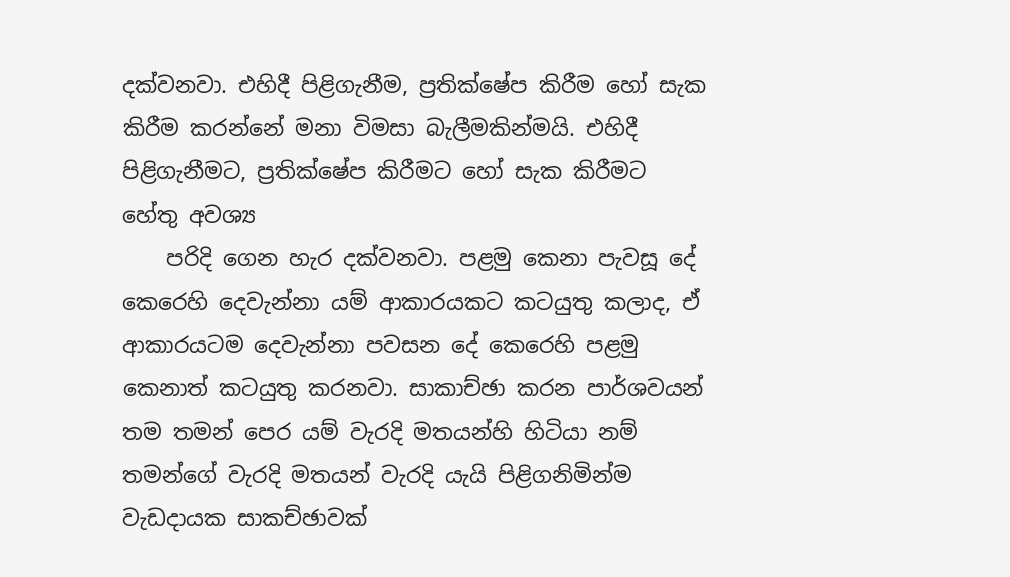දක්වනවා. එහිදී පිළිගැනීම, ප්‍රතික්ෂේප කිරීම හෝ සැක කිරීම කරන්නේ මනා විමසා බැලීමකින්මයි. එහිදී පිළිගැනීමට, ප්‍රතික්ෂේප කිරීමට හෝ සැක කිරීමට හේතු අවශ්‍ය
    පරිදි ගෙන හැර දක්වනවා. පළමු කෙනා පැවසූ දේ කෙරෙහි දෙවැන්නා යම් ආකාරයකට කටයුතු කලාද, ඒ ආකාරයටම දෙවැන්නා පවසන දේ කෙරෙහි පළමු කෙනාත් කටයුතු කරනවා. සාකාච්ඡා කරන පාර්ශවයන් තම තමන් පෙර යම් වැරදි මතයන්හි හිටියා නම් තමන්ගේ වැරදි මතයන් වැරදි යැයි පිළිගනිමින්ම වැඩදායක සාකච්ඡාවක්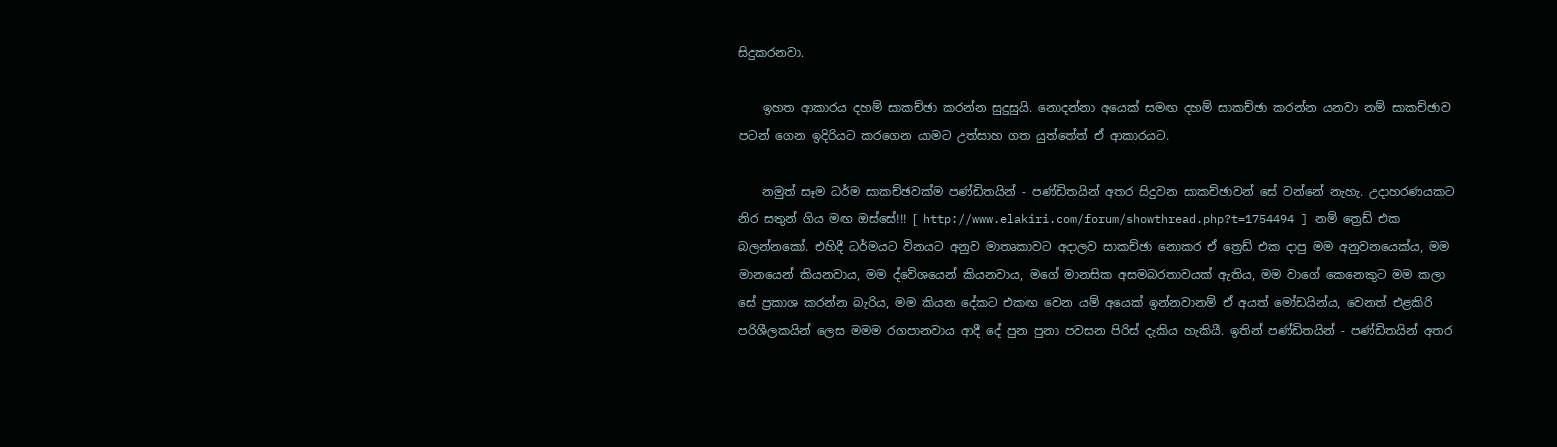සිදුකරනවා.

    ඉහත ආකාරය දහම් සාකච්ඡා කරන්න සුදුසුයි. නොදන්නා අයෙක් සමඟ දහම් සාකච්ඡා කරන්න යනවා නම් සාකච්ඡාව පටන් ගෙන ඉදිරියට කරගෙන යාමට උත්සාහ ගත යුත්තේත් ඒ ආකාරයට.

    නමුත් සෑම ධර්ම සාකච්ඡවක්ම පණ්ඩිතයින් - පණ්ඩිතයින් අතර සිදුවන සාකච්ඡාවන් සේ වන්නේ නැහැ. උදාහරණයකට නිර සතුන් ගිය මඟ ඔස්සේ!!! [ http://www.elakiri.com/forum/showthread.php?t=1754494 ] නම් ත්‍රෙඩ් එක බලන්නකෝ. එහිදී ධර්මයට විනයට අනුව මාතෘකාවට අදාලව සාකච්ඡා නොකර ඒ ත්‍රෙඩ් එක දාපු මම අනුවනයෙක්ය, මම මානයෙන් කියනවාය, මම ද්වේශයෙන් කියනවාය, මගේ මානසික අසමබරතාවයක් ඇතිය, මම වාගේ කෙනෙකුට මම කලා සේ ප්‍රකාශ කරන්න බැරිය, මම කියන දේකට එකඟ වෙන යම් අයෙක් ඉන්නවානම් ඒ අයත් මෝඩයින්ය, වෙනත් එළකිරි පරිශීලකයින් ලෙස මමම රගපානවාය ආදී දේ පුන පුනා පවසන පිරිස් දැකිය හැකියී. ඉතින් පණ්ඩිතයින් - පණ්ඩිතයින් අතර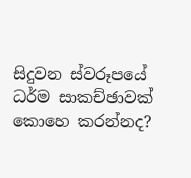සිදුවන ස්වරූපයේ ධර්ම සාකච්ඡාවක් කොහෙ කරන්නද?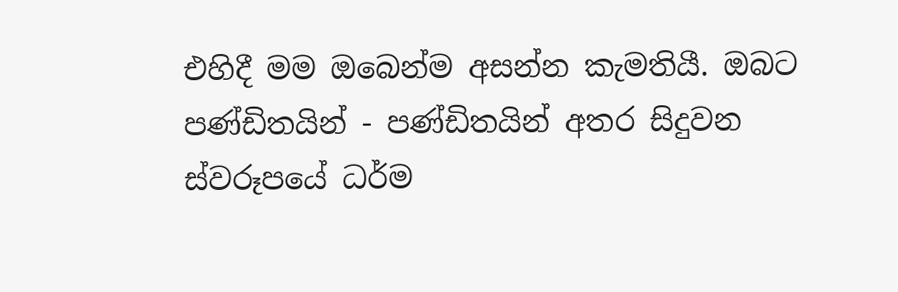එහිදී මම ඔබෙන්ම අසන්න කැමතියී. ඔබට පණ්ඩිතයින් - පණ්ඩිතයින් අතර සිදුවන ස්වරූපයේ ධර්ම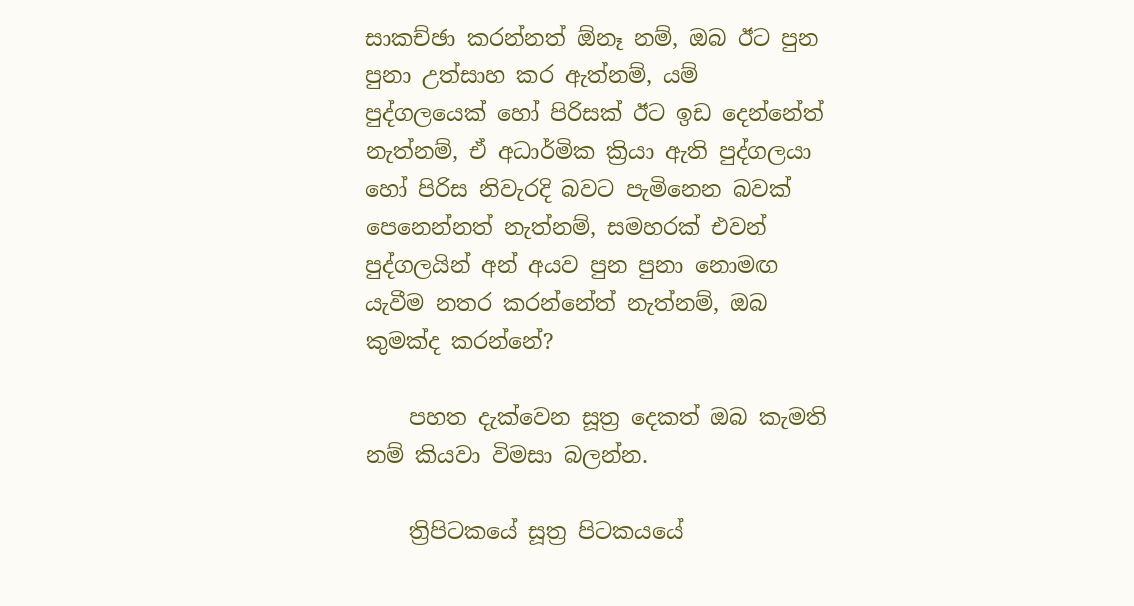සාකච්ඡා කරන්නත් ඕනෑ නම්, ඔබ ඊට පුන පුනා උත්සාහ කර ඇත්නම්, යම් පුද්ගලයෙක් හෝ පිරිසක් ඊට ඉඩ දෙන්නේත් නැත්නම්, ඒ අධාර්මික ක්‍රියා ඇති පුද්ගලයා හෝ පිරිස නිවැරදි බවට පැමිනෙන බවක් පෙනෙන්නත් නැත්නම්, සමහරක් එවන් පුද්ගලයින් අන් අයව පුන පුනා නොමඟ යැවීම නතර කරන්නේත් නැත්නම්, ඔබ කුමක්ද කරන්නේ?

    පහත දැක්වෙන සූත්‍ර දෙකත් ඔබ කැමති නම් කියවා විමසා බලන්න.

    ත්‍රිපිටකයේ සූත්‍ර පිටකයයේ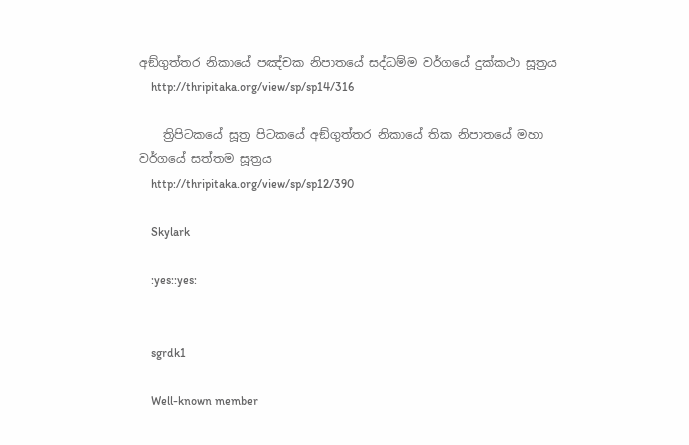අඞ්‌ගුත්‌තර නිකායේ පඤ්චක නිපාතයේ සද්‌ධම්‌ම වර්ගයේ දුක්‌කථා සූත්‍රය
    http://thripitaka.org/view/sp/sp14/316

    ත්‍රිපිටකයේ සූත්‍ර පිටකයේ අඞ්‌ගුත්‌තර නිකායේ තික නිපාතයේ මහා වර්ගයේ සත්තම සූත්‍රය
    http://thripitaka.org/view/sp/sp12/390

    Skylark

    :yes::yes:


    sgrdk1

    Well-known member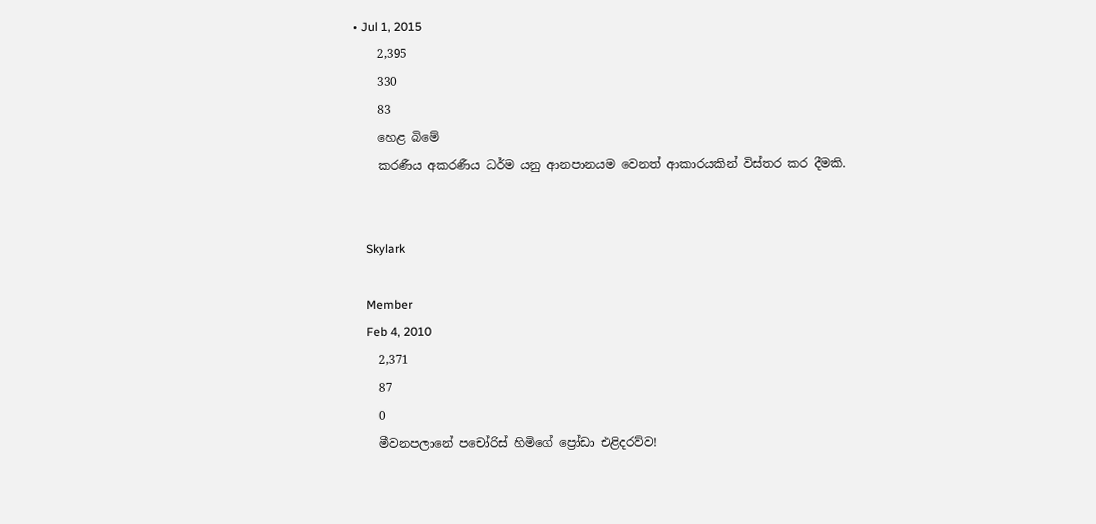• Jul 1, 2015
    2,395
    330
    83
    හෙළ බිමේ
    කරණීය අකරණීය ධර්ම යනු ආනපානයම වෙනත් ආකාරයකින් විස්තර කර දීමකි.


    Skylark

    Member
    Feb 4, 2010
    2,371
    87
    0
    මීවනපලානේ පචෝරිස් හිමිගේ ප්‍රෝඩා එළිදරව්ව!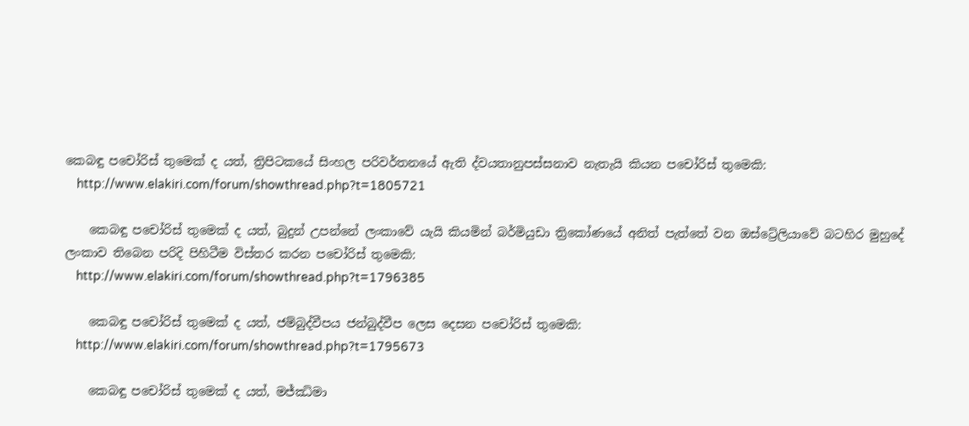කෙබඳු පචෝරිස් තුමෙක් ද යත්, ත්‍රිපිටකයේ සිංහල පරිවර්තනයේ ඇති ද්වයතානුපස්සනාව නැතැයි කියන පචෝරිස් තුමෙකි:
    http://www.elakiri.com/forum/showthread.php?t=1805721

    කෙබඳු පචෝරිස් තුමෙක් ද යත්, බුදුන් උපන්නේ ලංකාවේ යැයි කියමින් බර්මියුඩා ත්‍රිකෝණයේ අනිත් පැත්තේ වන ඔස්ට්‍රේලියාවේ බටහිර මුහුදේ ලංකාව තිබෙන පරිදි පිහිටීම විස්තර කරන පචෝරිස් තුමෙකි:
    http://www.elakiri.com/forum/showthread.php?t=1796385

    කෙබඳු පචෝරිස් තුමෙක් ද යත්, ජම්බුද්වීපය ජන්බුද්වීප ලෙස දෙසන පචෝරිස් තුමෙකි:
    http://www.elakiri.com/forum/showthread.php?t=1795673

    කෙබඳු පචෝරිස් තුමෙක් ද යත්, මජ්ඣිමා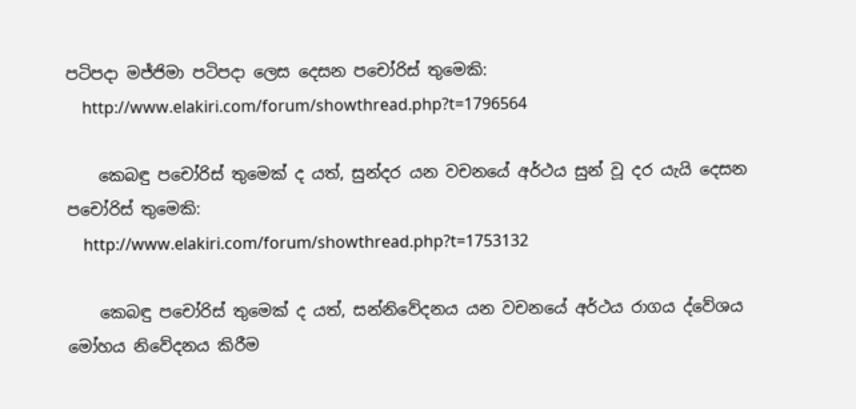පටිපදා මජ්ජිමා පටිපදා ලෙස දෙසන පචෝරිස් තුමෙකි:
    http://www.elakiri.com/forum/showthread.php?t=1796564

    කෙබඳු පචෝරිස් තුමෙක් ද යත්, සුන්දර යන වචනයේ අර්ථය සුන් වූ දර යැයි දෙසන පචෝරිස් තුමෙකි:
    http://www.elakiri.com/forum/showthread.php?t=1753132

    කෙබඳු පචෝරිස් තුමෙක් ද යත්, සන්නිවේදනය යන වචනයේ අර්ථය රාගය ද්වේශය මෝහය නිවේදනය කිරීම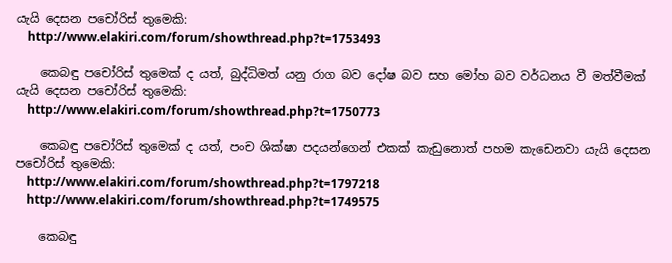යැයි දෙසන පචෝරිස් තුමෙකි:
    http://www.elakiri.com/forum/showthread.php?t=1753493

    කෙබඳු පචෝරිස් තුමෙක් ද යත්, බුද්ධිමත් යනු රාග බව දෝෂ බව සහ මෝහ බව වර්ධනය වී මත්වීමක් යැයි දෙසන පචෝරිස් තුමෙකි:
    http://www.elakiri.com/forum/showthread.php?t=1750773

    කෙබඳු පචෝරිස් තුමෙක් ද යත්, පංච ශික්ෂා පදයන්ගෙන් එකක් කැඩුනොත් පහම කැඩෙනවා යැයි දෙසන පචෝරිස් තුමෙකි:
    http://www.elakiri.com/forum/showthread.php?t=1797218
    http://www.elakiri.com/forum/showthread.php?t=1749575

    කෙබඳු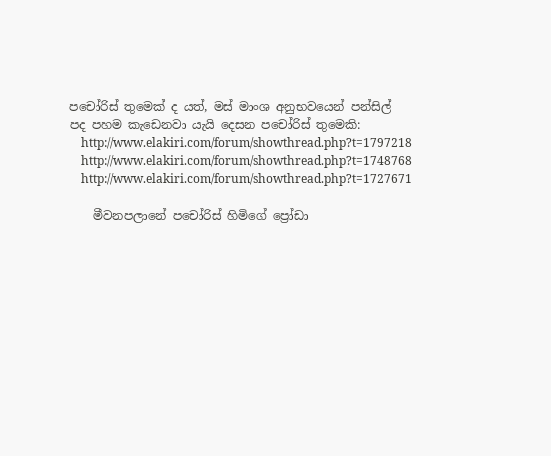පචෝරිස් තුමෙක් ද යත්, මස් මාංශ අනුභවයෙන් පන්සිල් පද පහම කැඩෙනවා යැයි දෙසන පචෝරිස් තුමෙකි:
    http://www.elakiri.com/forum/showthread.php?t=1797218
    http://www.elakiri.com/forum/showthread.php?t=1748768
    http://www.elakiri.com/forum/showthread.php?t=1727671

    මීවනපලානේ පචෝරිස් හිමිගේ ප්‍රෝඩා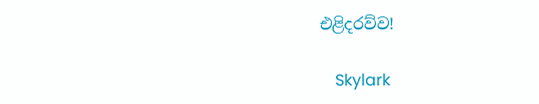එළිදරව්ව!

    Skylark